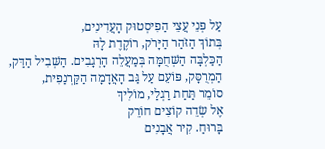עַל פְּנֵי עֲצֵי הַפִיסְטוּק הָעֲדִינִים,
בְּתוֹךְ הַזֹּהַר הַיָּרֹק, רוֹקֶדֶת לָהּ
הַכַּלְבָּה הַשְּׁחֻמָּה בְּמַעֲלֵה הָרְגָבִים. הַשְּׁבִיל הַדַּק,
הַמְרֻסָּק, פּוֹעֵם עַל גַּב הָאֲדָמָה הַקַּרְנַפִית,
סוֹמֵר תַּחַת רַגְלַי, מוֹלִיךְ
אֶל שְׂדֵה קוֹצִים חוֹרֵק
בָּרוּחַ. קִיר אֲבָנִים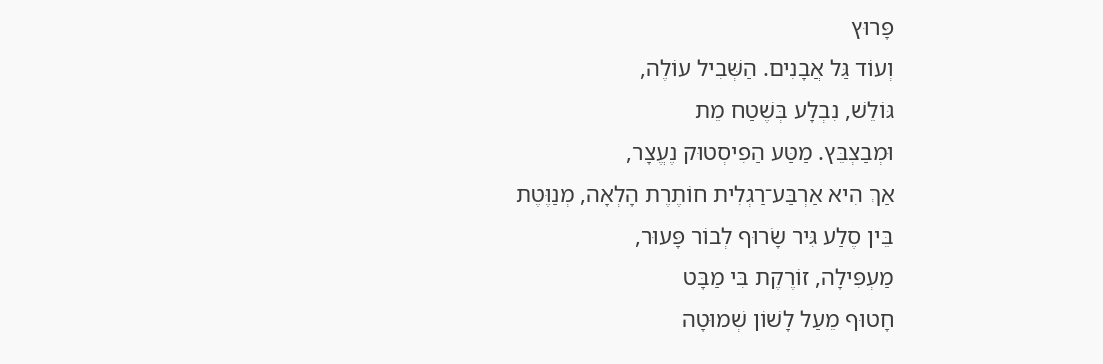פָּרוּץ
וְעוֹד גַּל אֲבָנִים. הַשְּׁבִיל עוֹלֶה,
גּוֹלֵשׁ, נִבְלָע בְּשֶׁטַח מֵת
וּמְבַצְבֵּץ. מַטַּע הַפִיסְטוּק נֶעֱצָר,
אַךְ הִיא אַרְבַּע־רַגְלִית חוֹתֶרֶת הָלְאָה, מְנַוֶּטֶת
בֵּין סֶלַע גִּיר שָׂרוּף לְבוֹר פָּעוּר,
מַעְפִּילָה, זוֹרֶקֶת בִּי מַבָּט
חָטוּף מֵעַל לָשׁוֹן שְׁמוּטָה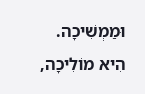וּמַמְשִׁיכָה.
הִיא מוֹלִיכָה,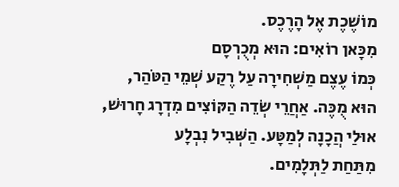מוֹשֶׁכֶת אֶל הָרֶכֶס.
מִכָּאן רוֹאִים: הוּא מְכֻרְסָם
כְּמוֹ עֶצֶם מַשְׁחִירָה עַל רֶקַע שְׁמֵי הַטֹּהַר,
הוּא מֻכֶּה. אַחֲרֵי שְׂדֵה הַקּוֹצִים מִדְרָג חָרוּשׁ,
אוּלַי הֲכָנָה לְמַטָּע. הַשְּׁבִיל נִבְלָע
מִתַּחַת לַתְּלָמִים.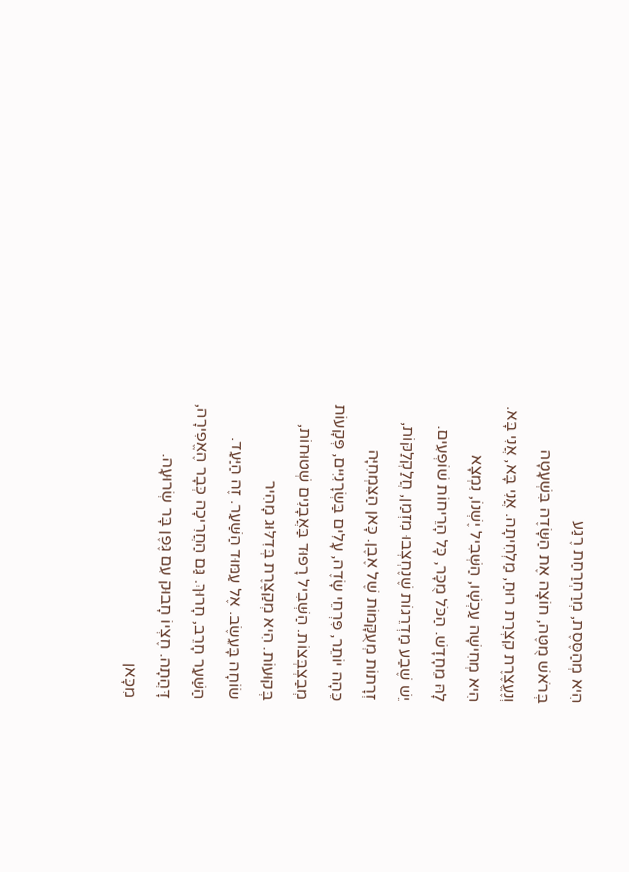הִיא מְהַסֶּסֶת, מְרַחְרַחַת רֶגַע
בְּרֹאשׁ מֻטֶּה, חוֹצָה אֶת הַשָּׂדֶה בִּשְׁעָטָה
וְנֶעֱצֶרֶת קִצְרַת רוּחַ, מַלְחִיתָה. אֲנִי בָּא, אֲנִי בָּא.
הִיא מְחִישָׁה עַכְשָׁו, הַשְּׁבִיל יֶשְׁנוֹ, נִמְצָא
לָהּ מֵחָדָשׁ. הַכֹּל מֻכָּר, כָּל הָרֵיחוֹת שׁוֹפְעִים.
יֵשׁ שֶׁבַע מַדְרֵגוֹת שֶׁנֶחְצְבוּ מִזְמַן, חֲלַקְלַקּוֹת,
זְרָתוֹת מְעֻקָּמוֹת שֶׁל אֶבֶן. כָּאן הַצִּמְחִיָּה
כֵּהָה יוֹתֵר, פִּרְחֵי שָׂדֶה, עָלִים בַּשְׂרָנִיִּים, פְּקָעוֹת
מְבַצְבְּצוֹת. הַשְּׁבִיל רָפוּד בַּאֲבָנִים שְׁטוּחוֹת,
בְּקוּעוֹת. הִיא מְקַצֶּרֶת בְּדִלּוּג מָהִיר
שׂוֹחָה בָּעֵשֶׂב. אֶל עַמּוּד הַשַּׁעַר. זֶה הַיַּעַד.
הַשַּׁעַר חָרֵב, חָרוּךְ. גַּם הַחֲרִיכָה כְּבָר הֶאֱפִירָה,
דָּהֲתָה. חֶצְיוֹ חָבוּק עִם גֶּפֶן בָּר שְׂרוּעָה.
מִכָּאן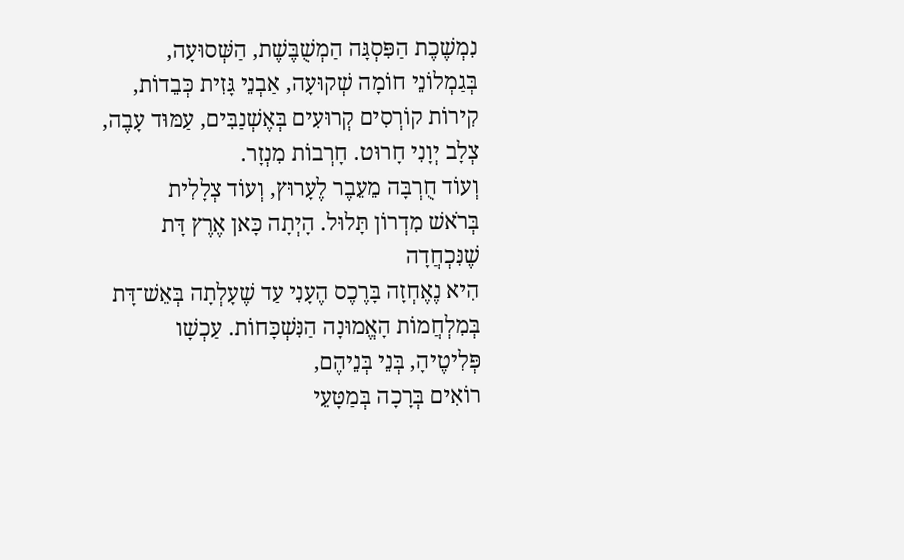נִמְשֶׁכֶת הַפִּסְגָּה הַמְשֻׁבֶּשֶׁת, הַשְּׁסוּעָה,
בְּגַמְלוֹנֵי חוֹמָה שְׁקוּעָה, אַבְנֵי גָּזִית כְּבֵדוֹת,
קִירוֹת קוֹרְסִים קְרוּעִים בְּאֶשְׁנַבִּים, עַמּוּד עָבֶה,
צְלָב יְוָנִי חָרוּט. חָרְבוֹת מִנְזָר.
וְעוֹד חֻרְבָּה מֵעֵבֶר לֶעָרוּץ, וְעוֹד צְלָלִית
בְּרֹאשׁ מִדְרוֹן תָּלוּל. הָיְתָה כָּאן אֶרֶץ דָּת שֶׁנִּכְחֲדָה
הִיא נֶאֶחְזָה בָּרֶכֶס הֶעָנִי עַד שֶׁעָלְתָה בְּאֵשׁ־דָּת
בְּמִלְחֲמוֹת הָאֱמוּנָה הַנִּשְׁכָּחוֹת. עַכְשָׁו פְּלִיטֶיהָ, בְּנֵי בְּנֵיהֶם,
רוֹאִים בְּרָכָה בְּמַטָּעֵי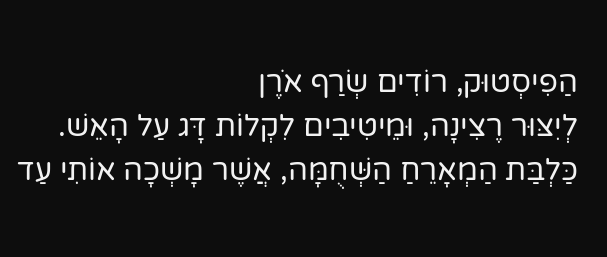הַפִיסְטוּק, רוֹדִים שְׂרַף אֹרֶן
לְיִצּוּר רֶצִינָה, וּמֵיטִיבִים לִקְלוֹת דָּג עַל הָאֵשׁ.
כַּלְבַּת הַמְאָרֵחַ הַשְּׁחֻמָּה, אֲשֶׁר מָשְׁכָה אוֹתִי עַד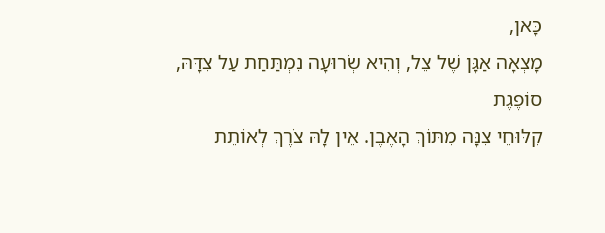כָּאן,
מָצְאָה אַגָּן שֶׁל צֵל, וְהִיא שְׂרוּעָה נִמְתַּחַת עַל צִדָּהּ, סוֹפֶגֶת
קִלּוּחֵי צִנָּה מִתּוֹךְ הָאֶבֶן. אֵין לָהּ צֹרֶךְ לְאוֹתֵת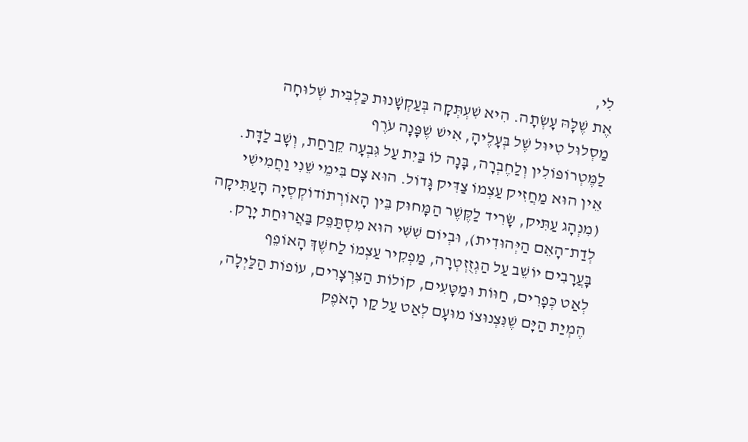לִי,
אֶת שֶׁלָּהּ עָשְׂתָה. הִיא שִׁעְתְּקָה בְּעַקְשָׁנוּת כַּלְבִּית שְׁלוּחָה
מַסְלוּל טִיּוּל שֶׁל בְּעָלֶיהָ, אִישׁ שֶׁפָּנָה עֹרֶף
לַמֶּטְרוֹפּוֹלִין וְלַחֶבְרָה, בָּנָה לוֹ בַּיִת עַל גִּבְעָה קֵרַחַת, וְשָׁב לַדָּת.
אֵין הוּא מַחֲזִיק עַצְמוֹ צַדִּיק גָּדוֹל. הוּא צָם בִּימֵי שֵׁנִי וַחֲמִישִׁי
(מִנְהָג עַתִּיק, שָׂרִיד לַקֶּשֶׁר הַמָּחוּק בֵּין הָאוֹרְתוֹדוֹקְסְיָה הָעַתִּיקָה
לְדַת־הָאֵם הַיְּהוּדִית), וּבְיוֹם שִׁשִּׁי הוּא מִסְתַּפֵּק בַּאֲרוּחַת יָרָק.
בָּעֲרָבִים יוֹשֵׁב עַל הַגְזֻזְטְרָה, מַפְקִיר עַצְמוֹ לַחשֶׁךְ הָאוֹפֵף
לְאַט כְּפָרִים, חַוּוֹת וּמַטָּעִים, קוֹלוֹת הַצִּרְצָרִים, עוֹפוֹת הַלַּיְלָה,
הֶמְיַת הַיָּם שֶׁנִּצְנוּצוֹ מוּעָם לְאַט עַל קַו הָאֹפֶק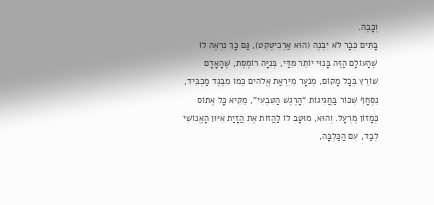וְכָבֶה.
בָּתִּים כְּבָר לֹא יִבְנֶה (הוּא אַרְכִיטֶקְט), גַּם כָּךְ נִרְאֶה לוֹ
שֶׁהָעוֹלָם הַזֶּה בָּנוּי יוֹתֵר מִדַּי, בְּנִיָּה רוֹמֶסֶת, שֶׁהָאָדָם
שׁוֹרֵץ בְּכָל מָקוֹם, מְנֹעָר מִיִּרְאַת אֱלֹהִים כְּמוֹ מִבֶּגֶד מַכְבִּיד,
נִסְחָף שִׁכּוֹר בַּחֲגִיגוֹת “הָרֶגֶשׁ הַטִּבְעִי”, מֵקִיא כָּל אֶתוֹס
כְּמָזוֹן מֻרְעָל. וְהוּא, מוּטָב לוֹ לַהֲזוֹת אֶת הֲזָיַת אִיּוּן הָאֱנוֹשִׁי
לְבַד, עִם הַכַּלְבָּה,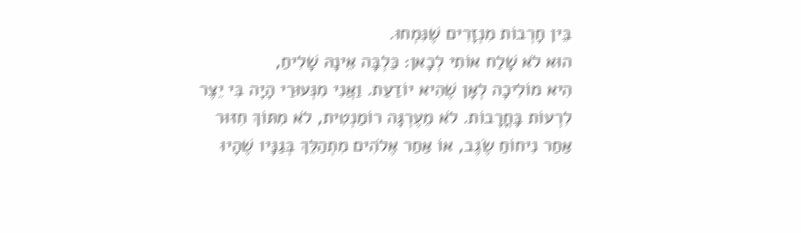בֵּין חָרְבוֹת מִנְזָרִים שֶׁנִּמְחוּ.
הוּא לֹא שָׁלַח אוֹתִי לְכָאן: כַּלְבָּה אֵינָהּ שָׁלִיחַ,
הִיא מוֹלִיכָה לְאָן שֶׁהִיא יוֹדַעַת. וַאֲנִי מִנְּעוּרַי הָיָה בִּי יֵצֶר
לִרְעוֹת בָּחֳרָבוֹת. לֹא מֵעֶרְגָּה רוֹמַנְטִית, לֹא מִתּוֹךְ חִזּוּר
אַחַר נִיחוֹחַ שֶׂגֶב, אוֹ אַחַר אֶלֹהִים מִתְהַלֵּךְ בְּגַנָּיו שֶׁהָיוּ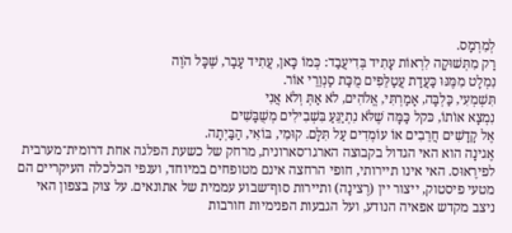לְמִרְמָס.
רַק מִתְּשׁוּקָה לִרְאוֹת עָתִיד בְּדִיעֲבַד: כְּמוֹ כָּאן, עֲתִיד עָבָר, שֶׁכָּל הֹוֶה
נִמְלָט מִמֶּנּוּ כַּעֲדַת עֲטַלֵּפִים מֻכַּת סַנְוֵרֵי אוֹר.
תִּשְׁמְעִי, כַּלְבָּה, אָמַרְתִּי, אֱלֹהִים, לֹא אַתְּ וְלֹא אֲנִי
נִמְצָא אוֹתוֹ, כּקל כַּמָּה שֶׁלֹּא נִתְיַגֵּעַ בִּשְׁבִילִים מְשֻׁבָּשִׁים
אֶל קָדָשִׁים חֲרֵבִים אוֹ עוֹמְדִים עַל תִּלָּם. קוּמִי, בּוֹאִי, הַבַּיְתָה.
אֶגינָה הוא האי הגדול בקבוצה הארגו־סארונית, מרחק של כשעת הפלגה אחת דרומית־מערבית לפירֶאוּס. האי אינו תיירותי, חופי הרחצה אינם מטופחים במיוחד, וענפי הכלכלה העיקריים הם מטעי פיסטוק, ייצור יין (רֶצינָה) ותיירות סוף־שבוע עממית של אתונאים. על צוק בצפון האי ניצב מקדש אפאיה הנודע, ועל הגבעות הפנימיות חורבות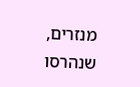מנזרים, שנהרסו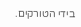בידי הטורקים.